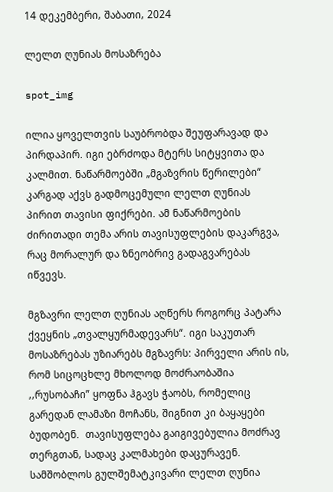14 დეკემბერი, შაბათი, 2024

ლელთ ღუნიას მოსაზრება

spot_img

ილია ყოველთვის საუბრობდა შეუფარავად და პირდაპირ. იგი ებრძოდა მტერს სიტყვითა და კალმით. ნაწარმოებში „მგაზვრის წერილები“ კარგად აქვს გადმოცემული ლელთ ღუნიას პირით თავისი ფიქრები. ამ ნაწარმოების ძირითადი თემა არის თავისუფლების დაკარგვა, რაც მორალურ და ზნეობრივ გადაგვარებას იწვევს.

მგზავრი ლელთ ღუნიას აღწერს როგორც პატარა ქვეყნის „თვალყურმადევარს“. იგი საკუთარ მოსაზრებას უზიარებს მგზავრს: პირველი არის ის, რომ სიცოცხლე მხოლოდ მოძრაობაშია ,,რუსობაჩი” ყოფნა ჰგავს ჭაობს, რომელიც გარედან ლამაზი მოჩანს, შიგნით კი ბაყაყები ბუდობენ.  თავისუფლება გაიგივებულია მოძრავ თერგთან, სადაც კალმახები დაცურავენ. სამშობლოს გულშემატკივარი ლელთ ღუნია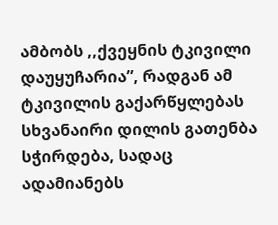ამბობს ,,ქვეყნის ტკივილი დაუყუჩარია”, რადგან ამ ტკივილის გაქარწყლებას სხვანაირი დილის გათენბა სჭირდება, სადაც ადამიანებს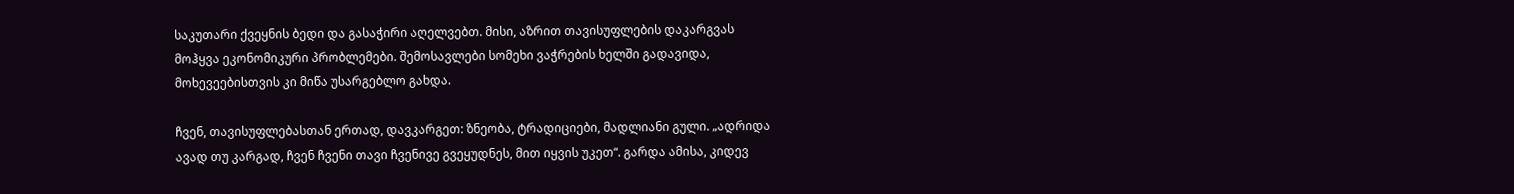საკუთარი ქვეყნის ბედი და გასაჭირი აღელვებთ. მისი, აზრით თავისუფლების დაკარგვას მოჰყვა ეკონომიკური პრობლემები. შემოსავლები სომეხი ვაჭრების ხელში გადავიდა, მოხევეებისთვის კი მიწა უსარგებლო გახდა.

ჩვენ, თავისუფლებასთან ერთად, დავკარგეთ: ზნეობა, ტრადიციები, მადლიანი გული. „ადრიდა ავად თუ კარგად, ჩვენ ჩვენი თავი ჩვენივე გვეყუდნეს, მით იყვის უკეთ“. გარდა ამისა, კიდევ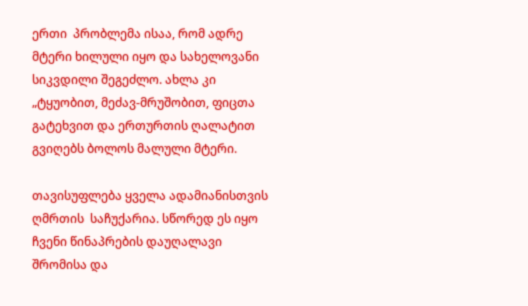ერთი  პრობლემა ისაა, რომ ადრე მტერი ხილული იყო და სახელოვანი სიკვდილი შეგეძლო. ახლა კი „ტყუობით, მეძავ-მრუშობით, ფიცთა გატეხვით და ერთურთის ღალატით გვიღებს ბოლოს მალული მტერი.

თავისუფლება ყველა ადამიანისთვის ღმრთის  საჩუქარია. სწორედ ეს იყო ჩვენი წინაპრების დაუღალავი შრომისა და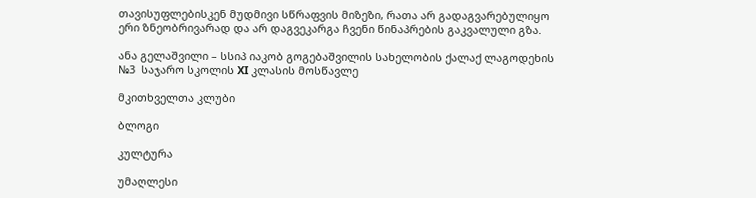თავისუფლებისკენ მუდმივი სწრაფვის მიზეზი, რათა არ გადაგვარებულიყო ერი ზნეობრივარად და არ დაგვეკარგა ჩვენი წინაპრების გაკვალული გზა.

ანა გელაშვილი – სსიპ იაკობ გოგებაშვილის სახელობის ქალაქ ლაგოდეხის №3  საჯარო სკოლის XI კლასის მოსწავლე

მკითხველთა კლუბი

ბლოგი

კულტურა

უმაღლესი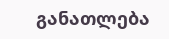განათლება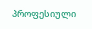პროფესიული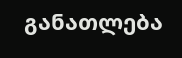განათლება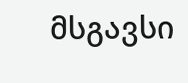მსგავსი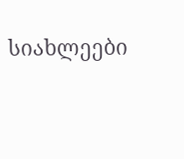სიახლეები